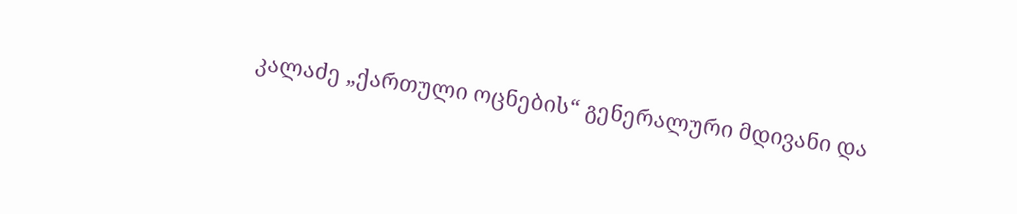კალაძე „ქართული ოცნების“ გენერალური მდივანი და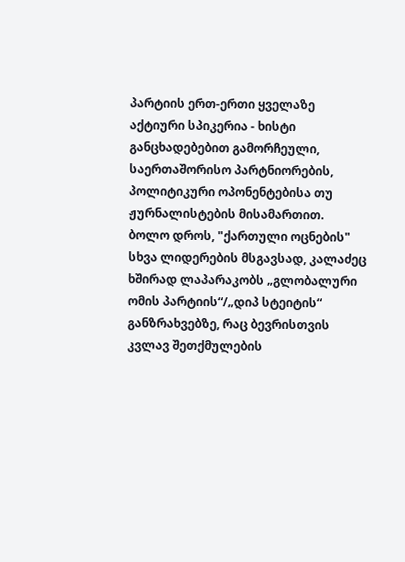პარტიის ერთ-ერთი ყველაზე აქტიური სპიკერია - ხისტი განცხადებებით გამორჩეული, საერთაშორისო პარტნიორების, პოლიტიკური ოპონენტებისა თუ ჟურნალისტების მისამართით.
ბოლო დროს, "ქართული ოცნების" სხვა ლიდერების მსგავსად, კალაძეც ხშირად ლაპარაკობს „გლობალური ომის პარტიის“/„დიპ სტეიტის“ განზრახვებზე, რაც ბევრისთვის კვლავ შეთქმულების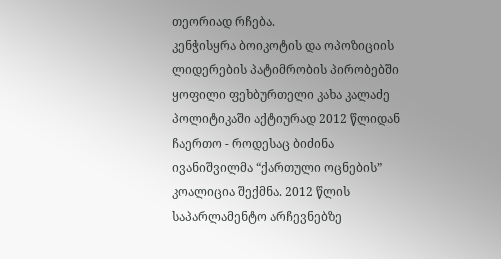თეორიად რჩება.
კენჭისყრა ბოიკოტის და ოპოზიციის ლიდერების პატიმრობის პირობებში
ყოფილი ფეხბურთელი კახა კალაძე პოლიტიკაში აქტიურად 2012 წლიდან ჩაერთო - როდესაც ბიძინა ივანიშვილმა “ქართული ოცნების” კოალიცია შექმნა. 2012 წლის საპარლამენტო არჩევნებზე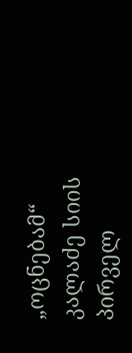„ოცნებამ“ კალაძე სიის პირველ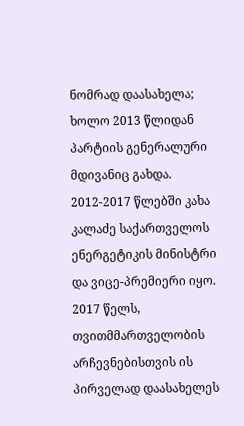ნომრად დაასახელა; ხოლო 2013 წლიდან პარტიის გენერალური მდივანიც გახდა.
2012-2017 წლებში კახა კალაძე საქართველოს ენერგეტიკის მინისტრი და ვიცე-პრემიერი იყო. 2017 წელს, თვითმმართველობის არჩევნებისთვის ის პირველად დაასახელეს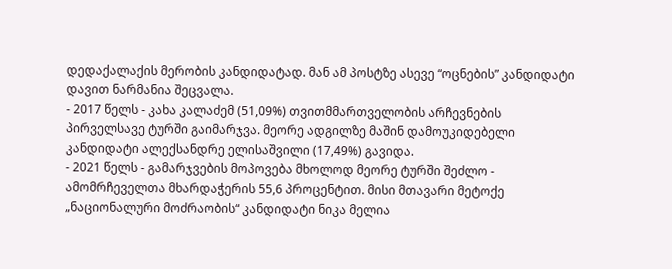დედაქალაქის მერობის კანდიდატად. მან ამ პოსტზე ასევე “ოცნების” კანდიდატი დავით ნარმანია შეცვალა.
- 2017 წელს - კახა კალაძემ (51,09%) თვითმმართველობის არჩევნების პირველსავე ტურში გაიმარჯვა. მეორე ადგილზე მაშინ დამოუკიდებელი კანდიდატი ალექსანდრე ელისაშვილი (17,49%) გავიდა.
- 2021 წელს - გამარჯვების მოპოვება მხოლოდ მეორე ტურში შეძლო - ამომრჩეველთა მხარდაჭერის 55,6 პროცენტით. მისი მთავარი მეტოქე „ნაციონალური მოძრაობის“ კანდიდატი ნიკა მელია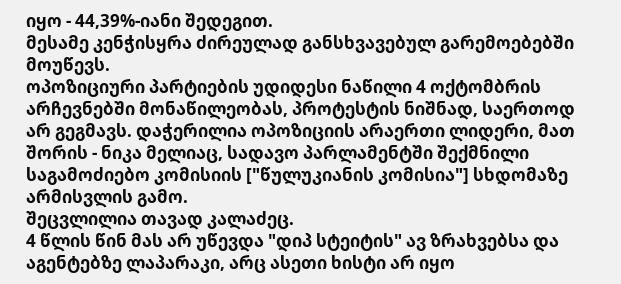იყო - 44,39%-იანი შედეგით.
მესამე კენჭისყრა ძირეულად განსხვავებულ გარემოებებში მოუწევს.
ოპოზიციური პარტიების უდიდესი ნაწილი 4 ოქტომბრის არჩევნებში მონაწილეობას, პროტესტის ნიშნად, საერთოდ არ გეგმავს. დაჭერილია ოპოზიციის არაერთი ლიდერი, მათ შორის - ნიკა მელიაც, სადავო პარლამენტში შექმნილი საგამოძიებო კომისიის ["წულუკიანის კომისია"] სხდომაზე არმისვლის გამო.
შეცვლილია თავად კალაძეც.
4 წლის წინ მას არ უწევდა "დიპ სტეიტის" ავ ზრახვებსა და აგენტებზე ლაპარაკი, არც ასეთი ხისტი არ იყო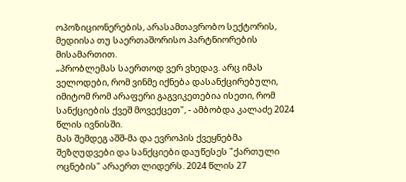ოპოზიციონერების, არასამთავრობო სექტორის, მედიისა თუ საერთაშორისო პარტნიორების მისამართით.
„პრობლემას საერთოდ ვერ ვხედავ. არც იმას ველოდები, რომ ვინმე იქნება დასანქცირებული, იმიტომ რომ არაფერი გაგვიკეთებია ისეთი, რომ სანქციების ქვეშ მოვექცეთ", - ამბობდა კალაძე 2024 წლის ივნისში.
მას შემდეგ აშშ-მა და ევროპის ქვეყნებმა შეზღუდვები და სანქციები დაუწესეს "ქართული ოცნების" არაერთ ლიდერს. 2024 წლის 27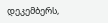დეკემბერს,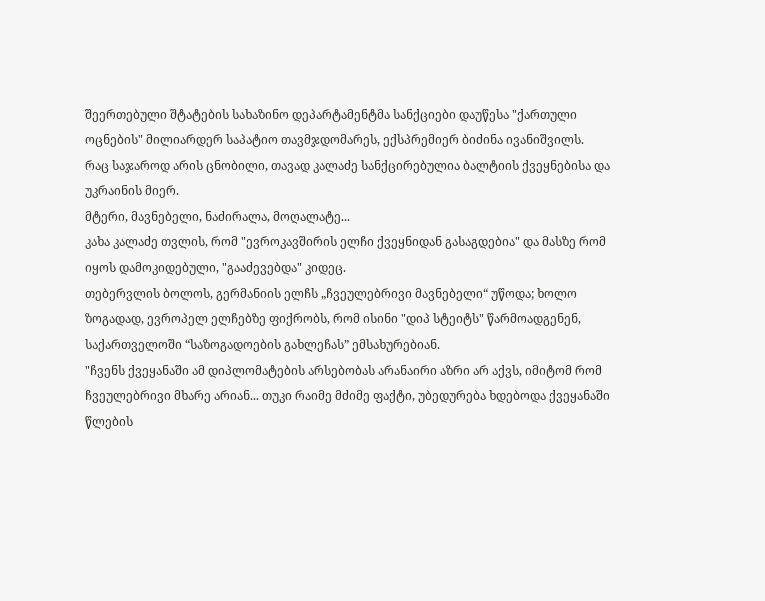შეერთებული შტატების სახაზინო დეპარტამენტმა სანქციები დაუწესა "ქართული ოცნების" მილიარდერ საპატიო თავმჯდომარეს, ექსპრემიერ ბიძინა ივანიშვილს.
რაც საჯაროდ არის ცნობილი, თავად კალაძე სანქცირებულია ბალტიის ქვეყნებისა და უკრაინის მიერ.
მტერი, მავნებელი, ნაძირალა, მოღალატე...
კახა კალაძე თვლის, რომ "ევროკავშირის ელჩი ქვეყნიდან გასაგდებია" და მასზე რომ იყოს დამოკიდებული, "გააძევებდა" კიდეც.
თებერვლის ბოლოს, გერმანიის ელჩს „ჩვეულებრივი მავნებელი“ უწოდა; ხოლო ზოგადად, ევროპელ ელჩებზე ფიქრობს, რომ ისინი "დიპ სტეიტს" წარმოადგენენ, საქართველოში “საზოგადოების გახლეჩას” ემსახურებიან.
"ჩვენს ქვეყანაში ამ დიპლომატების არსებობას არანაირი აზრი არ აქვს, იმიტომ რომ ჩვეულებრივი მხარე არიან... თუკი რაიმე მძიმე ფაქტი, უბედურება ხდებოდა ქვეყანაში წლების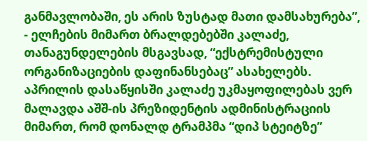განმავლობაში, ეს არის ზუსტად მათი დამსახურება”, - ელჩების მიმართ ბრალდებებში კალაძე, თანაგუნდელების მსგავსად, “ექსტრემისტული ორგანიზაციების დაფინანსებაც” ასახელებს.
აპრილის დასაწყისში კალაძე უკმაყოფილებას ვერ მალავდა აშშ-ის პრეზიდენტის ადმინისტრაციის მიმართ, რომ დონალდ ტრამპმა “დიპ სტეიტზე”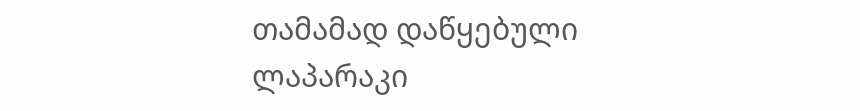თამამად დაწყებული ლაპარაკი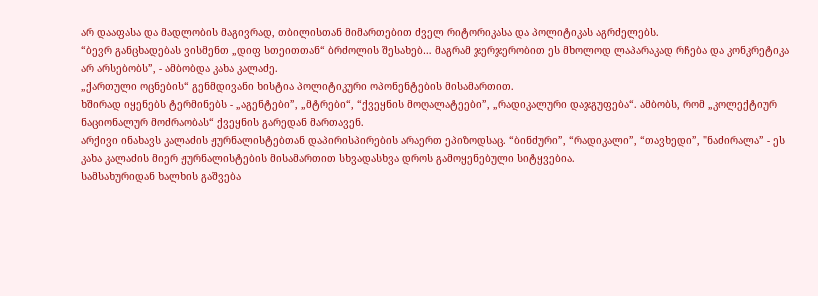არ დააფასა და მადლობის მაგივრად, თბილისთან მიმართებით ძველ რიტორიკასა და პოლიტიკას აგრძელებს.
“ბევრ განცხადებას ვისმენთ „დიფ სთეითთან“ ბრძოლის შესახებ… მაგრამ ჯერჯერობით ეს მხოლოდ ლაპარაკად რჩება და კონკრეტიკა არ არსებობს”, - ამბობდა კახა კალაძე.
„ქართული ოცნების“ გენმდივანი ხისტია პოლიტიკური ოპონენტების მისამართით.
ხშირად იყენებს ტერმინებს - „აგენტები”, „მტრები“, “ქვეყნის მოღალატეები”, „რადიკალური დაჯგუფება“. ამბობს, რომ „კოლექტიურ ნაციონალურ მოძრაობას“ ქვეყნის გარედან მართავენ.
არქივი ინახავს კალაძის ჟურნალისტებთან დაპირისპირების არაერთ ეპიზოდსაც. “ბინძური”, “რადიკალი”, “თავხედი”, "ნაძირალა” - ეს კახა კალაძის მიერ ჟურნალისტების მისამართით სხვადასხვა დროს გამოყენებული სიტყვებია.
სამსახურიდან ხალხის გაშვება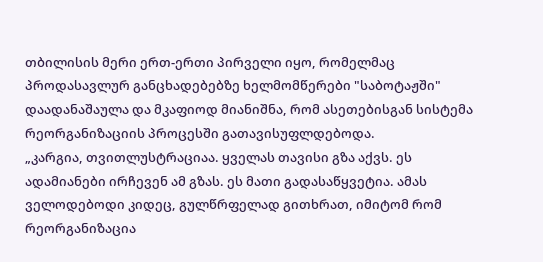თბილისის მერი ერთ-ერთი პირველი იყო, რომელმაც პროდასავლურ განცხადებებზე ხელმომწერები "საბოტაჟში" დაადანაშაულა და მკაფიოდ მიანიშნა, რომ ასეთებისგან სისტემა რეორგანიზაციის პროცესში გათავისუფლდებოდა.
„კარგია, თვითლუსტრაციაა. ყველას თავისი გზა აქვს. ეს ადამიანები ირჩევენ ამ გზას. ეს მათი გადასაწყვეტია. ამას ველოდებოდი კიდეც, გულწრფელად გითხრათ, იმიტომ რომ რეორგანიზაცია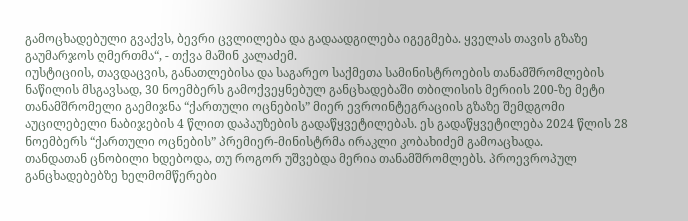გამოცხადებული გვაქვს, ბევრი ცვლილება და გადაადგილება იგეგმება. ყველას თავის გზაზე გაუმარჯოს ღმერთმა“, - თქვა მაშინ კალაძემ.
იუსტიციის, თავდაცვის, განათლებისა და საგარეო საქმეთა სამინისტროების თანამშრომლების ნაწილის მსგავსად, 30 ნოემბერს გამოქვეყნებულ განცხადებაში თბილისის მერიის 200-ზე მეტი თანამშრომელი გაემიჯნა “ქართული ოცნების” მიერ ევროინტეგრაციის გზაზე შემდგომი აუცილებელი ნაბიჯების 4 წლით დაპაუზების გადაწყვეტილებას. ეს გადაწყვეტილება 2024 წლის 28 ნოემბერს “ქართული ოცნების” პრემიერ-მინისტრმა ირაკლი კობახიძემ გამოაცხადა.
თანდათან ცნობილი ხდებოდა, თუ როგორ უშვებდა მერია თანამშრომლებს. პროევროპულ განცხადებებზე ხელმომწერები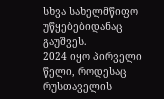სხვა სახელმწიფო უწყებებიდანაც გაუშვეს.
2024 იყო პირველი წელი, როდესაც რუსთაველის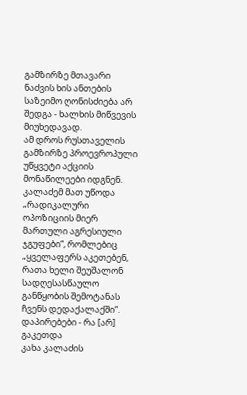გამზირზე მთავარი ნაძვის ხის ანთების საზეიმო ღონისძიება არ შედგა - ხალხის მიწვევის მიუხედავად.
ამ დროს რუსთაველის გამზირზე პროევროპული უწყვეტი აქციის მონაწილეები იდგნენ.
კალაძემ მათ უწოდა „რადიკალური ოპოზიციის მიერ მართული აგრესიული ჯგუფები“, რომლებიც „ყველაფერს აკეთებენ, რათა ხელი შეუშალონ სადღესასწაულო განწყობის შემოტანას ჩვენს დედაქალაქში“.
დაპირებები - რა [არ] გაკეთდა
კახა კალაძის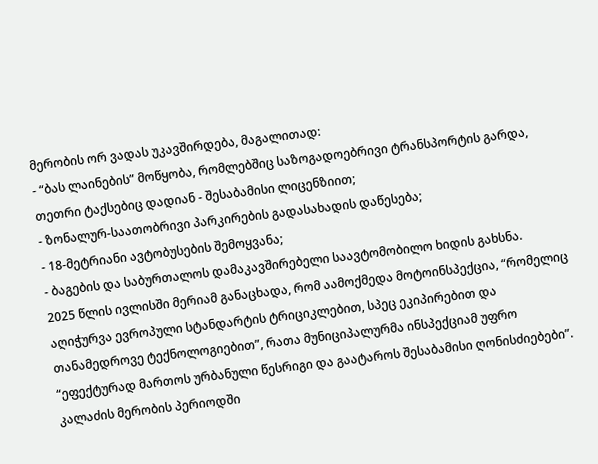მერობის ორ ვადას უკავშირდება, მაგალითად:
- “ბას ლაინების” მოწყობა, რომლებშიც საზოგადოებრივი ტრანსპორტის გარდა, თეთრი ტაქსებიც დადიან - შესაბამისი ლიცენზიით;
- ზონალურ-საათობრივი პარკირების გადასახადის დაწესება;
- 18-მეტრიანი ავტობუსების შემოყვანა;
- ბაგების და საბურთალოს დამაკავშირებელი საავტომობილო ხიდის გახსნა.
2025 წლის ივლისში მერიამ განაცხადა, რომ აამოქმედა მოტოინსპექცია, “რომელიც აღიჭურვა ევროპული სტანდარტის ტრიციკლებით, სპეც ეკიპირებით და თანამედროვე ტექნოლოგიებით”, რათა მუნიციპალურმა ინსპექციამ უფრო “ეფექტურად მართოს ურბანული წესრიგი და გაატაროს შესაბამისი ღონისძიებები”.
კალაძის მერობის პერიოდში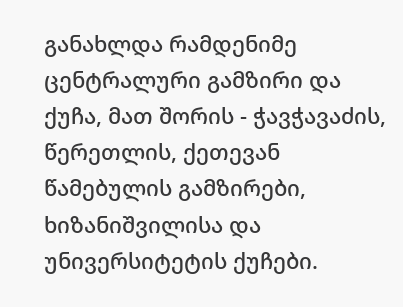განახლდა რამდენიმე ცენტრალური გამზირი და ქუჩა, მათ შორის - ჭავჭავაძის, წერეთლის, ქეთევან წამებულის გამზირები, ხიზანიშვილისა და უნივერსიტეტის ქუჩები.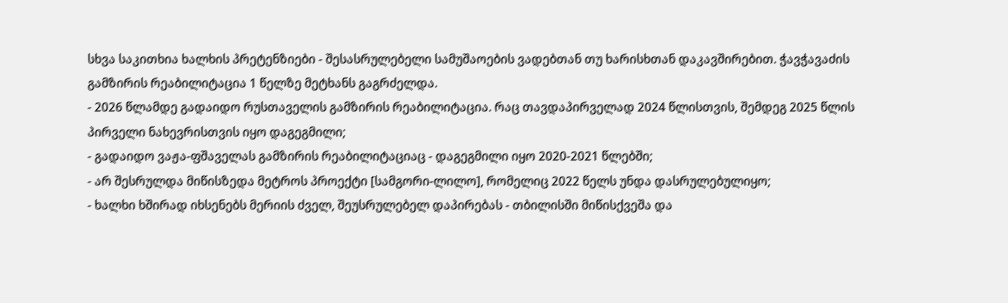სხვა საკითხია ხალხის პრეტენზიები - შესასრულებელი სამუშაოების ვადებთან თუ ხარისხთან დაკავშირებით. ჭავჭავაძის გამზირის რეაბილიტაცია 1 წელზე მეტხანს გაგრძელდა.
- 2026 წლამდე გადაიდო რუსთაველის გამზირის რეაბილიტაცია. რაც თავდაპირველად 2024 წლისთვის, შემდეგ 2025 წლის პირველი ნახევრისთვის იყო დაგეგმილი;
- გადაიდო ვაჟა-ფშაველას გამზირის რეაბილიტაციაც - დაგეგმილი იყო 2020-2021 წლებში;
- არ შესრულდა მიწისზედა მეტროს პროექტი [სამგორი-ლილო], რომელიც 2022 წელს უნდა დასრულებულიყო;
- ხალხი ხშირად იხსენებს მერიის ძველ, შეუსრულებელ დაპირებას - თბილისში მიწისქვეშა და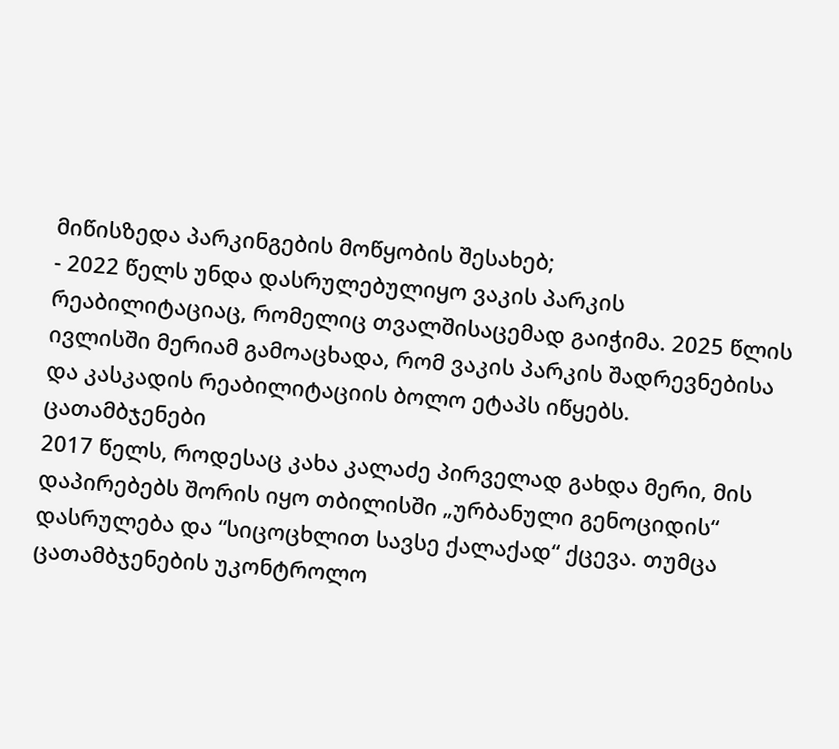მიწისზედა პარკინგების მოწყობის შესახებ;
- 2022 წელს უნდა დასრულებულიყო ვაკის პარკის რეაბილიტაციაც, რომელიც თვალშისაცემად გაიჭიმა. 2025 წლის ივლისში მერიამ გამოაცხადა, რომ ვაკის პარკის შადრევნებისა და კასკადის რეაბილიტაციის ბოლო ეტაპს იწყებს.
ცათამბჯენები
2017 წელს, როდესაც კახა კალაძე პირველად გახდა მერი, მის დაპირებებს შორის იყო თბილისში „ურბანული გენოციდის“ დასრულება და “სიცოცხლით სავსე ქალაქად“ ქცევა. თუმცა ცათამბჯენების უკონტროლო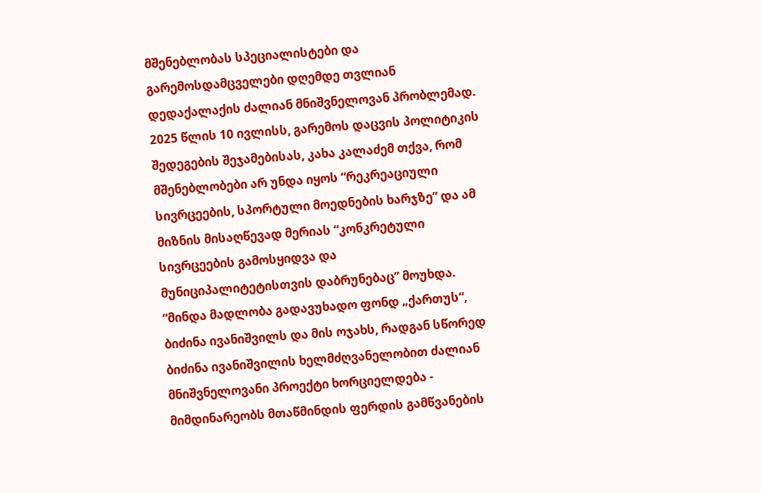მშენებლობას სპეციალისტები და გარემოსდამცველები დღემდე თვლიან დედაქალაქის ძალიან მნიშვნელოვან პრობლემად.
2025 წლის 10 ივლისს, გარემოს დაცვის პოლიტიკის შედეგების შეჯამებისას, კახა კალაძემ თქვა, რომ მშენებლობები არ უნდა იყოს “რეკრეაციული სივრცეების, სპორტული მოედნების ხარჯზე” და ამ მიზნის მისაღწევად მერიას “კონკრეტული სივრცეების გამოსყიდვა და მუნიციპალიტეტისთვის დაბრუნებაც” მოუხდა.
“მინდა მადლობა გადავუხადო ფონდ „ქართუს“, ბიძინა ივანიშვილს და მის ოჯახს, რადგან სწორედ ბიძინა ივანიშვილის ხელმძღვანელობით ძალიან მნიშვნელოვანი პროექტი ხორციელდება - მიმდინარეობს მთაწმინდის ფერდის გამწვანების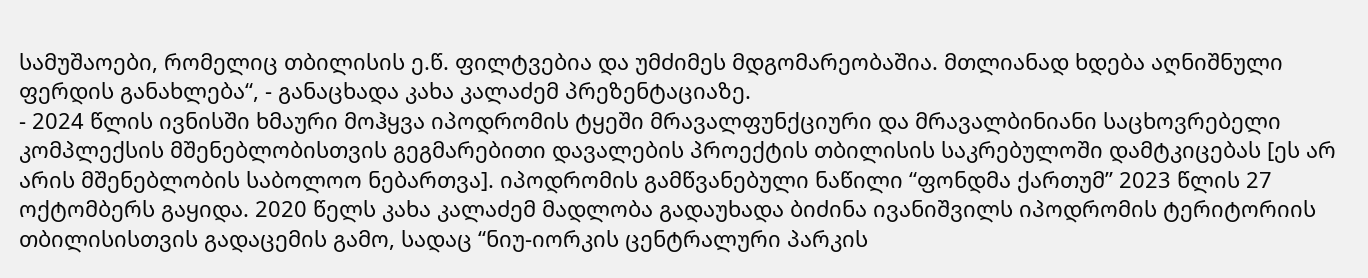სამუშაოები, რომელიც თბილისის ე.წ. ფილტვებია და უმძიმეს მდგომარეობაშია. მთლიანად ხდება აღნიშნული ფერდის განახლება“, - განაცხადა კახა კალაძემ პრეზენტაციაზე.
- 2024 წლის ივნისში ხმაური მოჰყვა იპოდრომის ტყეში მრავალფუნქციური და მრავალბინიანი საცხოვრებელი კომპლექსის მშენებლობისთვის გეგმარებითი დავალების პროექტის თბილისის საკრებულოში დამტკიცებას [ეს არ არის მშენებლობის საბოლოო ნებართვა]. იპოდრომის გამწვანებული ნაწილი “ფონდმა ქართუმ” 2023 წლის 27 ოქტომბერს გაყიდა. 2020 წელს კახა კალაძემ მადლობა გადაუხადა ბიძინა ივანიშვილს იპოდრომის ტერიტორიის თბილისისთვის გადაცემის გამო, სადაც “ნიუ-იორკის ცენტრალური პარკის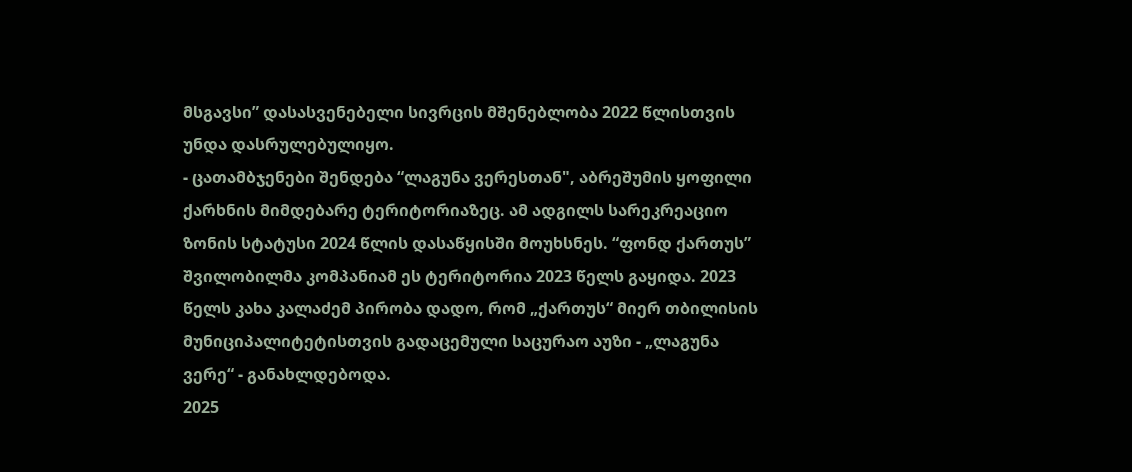მსგავსი” დასასვენებელი სივრცის მშენებლობა 2022 წლისთვის უნდა დასრულებულიყო.
- ცათამბჯენები შენდება “ლაგუნა ვერესთან", აბრეშუმის ყოფილი ქარხნის მიმდებარე ტერიტორიაზეც. ამ ადგილს სარეკრეაციო ზონის სტატუსი 2024 წლის დასაწყისში მოუხსნეს. “ფონდ ქართუს” შვილობილმა კომპანიამ ეს ტერიტორია 2023 წელს გაყიდა. 2023 წელს კახა კალაძემ პირობა დადო, რომ „ქართუს“ მიერ თბილისის მუნიციპალიტეტისთვის გადაცემული საცურაო აუზი - „ლაგუნა ვერე“ - განახლდებოდა.
2025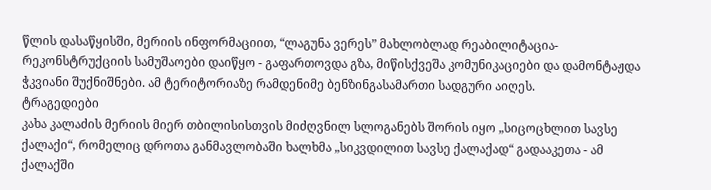წლის დასაწყისში, მერიის ინფორმაციით, “ლაგუნა ვერეს” მახლობლად რეაბილიტაცია-რეკონსტრუქციის სამუშაოები დაიწყო - გაფართოვდა გზა, მიწისქვეშა კომუნიკაციები და დამონტაჟდა ჭკვიანი შუქნიშნები. ამ ტერიტორიაზე რამდენიმე ბენზინგასამართი სადგური აიღეს.
ტრაგედიები
კახა კალაძის მერიის მიერ თბილისისთვის მიძღვნილ სლოგანებს შორის იყო „სიცოცხლით სავსე ქალაქი“, რომელიც დროთა განმავლობაში ხალხმა „სიკვდილით სავსე ქალაქად“ გადააკეთა - ამ ქალაქში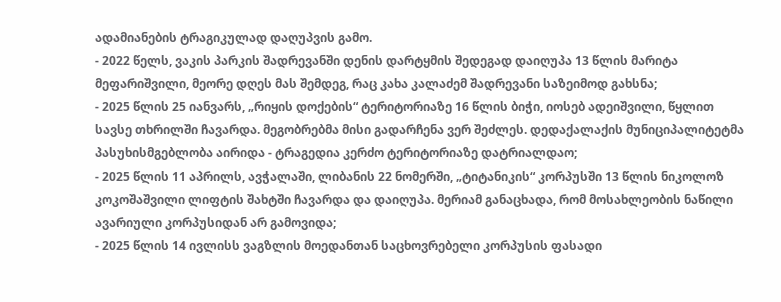ადამიანების ტრაგიკულად დაღუპვის გამო.
- 2022 წელს, ვაკის პარკის შადრევანში დენის დარტყმის შედეგად დაიღუპა 13 წლის მარიტა მეფარიშვილი, მეორე დღეს მას შემდეგ, რაც კახა კალაძემ შადრევანი საზეიმოდ გახსნა;
- 2025 წლის 25 იანვარს, „რიყის დოქების“ ტერიტორიაზე 16 წლის ბიჭი, იოსებ ადეიშვილი, წყლით სავსე თხრილში ჩავარდა. მეგობრებმა მისი გადარჩენა ვერ შეძლეს. დედაქალაქის მუნიციპალიტეტმა პასუხისმგებლობა აირიდა - ტრაგედია კერძო ტერიტორიაზე დატრიალდაო;
- 2025 წლის 11 აპრილს, ავჭალაში, ლიბანის 22 ნომერში, „ტიტანიკის“ კორპუსში 13 წლის ნიკოლოზ კოკოშაშვილი ლიფტის შახტში ჩავარდა და დაიღუპა. მერიამ განაცხადა, რომ მოსახლეობის ნაწილი ავარიული კორპუსიდან არ გამოვიდა;
- 2025 წლის 14 ივლისს ვაგზლის მოედანთან საცხოვრებელი კორპუსის ფასადი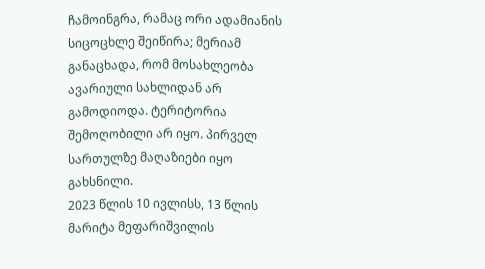ჩამოინგრა, რამაც ორი ადამიანის სიცოცხლე შეიწირა; მერიამ განაცხადა, რომ მოსახლეობა ავარიული სახლიდან არ გამოდიოდა. ტერიტორია შემოღობილი არ იყო. პირველ სართულზე მაღაზიები იყო გახსნილი.
2023 წლის 10 ივლისს, 13 წლის მარიტა მეფარიშვილის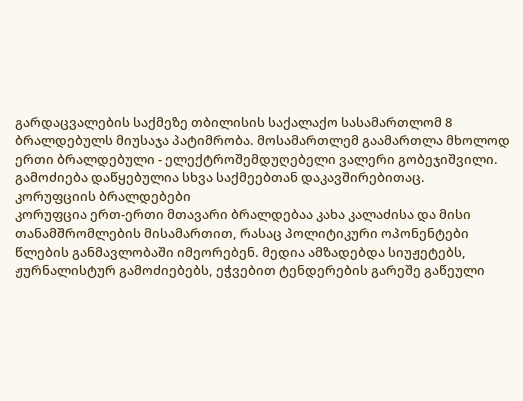გარდაცვალების საქმეზე თბილისის საქალაქო სასამართლომ 8 ბრალდებულს მიუსაჯა პატიმრობა. მოსამართლემ გაამართლა მხოლოდ ერთი ბრალდებული - ელექტროშემდუღებელი ვალერი გობეჯიშვილი. გამოძიება დაწყებულია სხვა საქმეებთან დაკავშირებითაც.
კორუფციის ბრალდებები
კორუფცია ერთ-ერთი მთავარი ბრალდებაა კახა კალაძისა და მისი თანამშრომლების მისამართით, რასაც პოლიტიკური ოპონენტები წლების განმავლობაში იმეორებენ. მედია ამზადებდა სიუჟეტებს, ჟურნალისტურ გამოძიებებს, ეჭვებით ტენდერების გარეშე გაწეული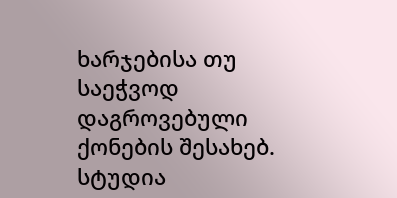ხარჯებისა თუ საეჭვოდ დაგროვებული ქონების შესახებ.
სტუდია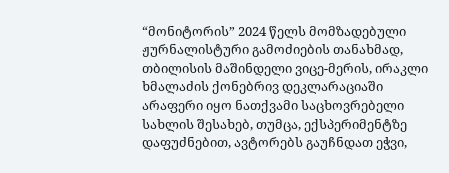“მონიტორის” 2024 წელს მომზადებული ჟურნალისტური გამოძიების თანახმად, თბილისის მაშინდელი ვიცე-მერის, ირაკლი ხმალაძის ქონებრივ დეკლარაციაში არაფერი იყო ნათქვამი საცხოვრებელი სახლის შესახებ, თუმცა, ექსპერიმენტზე დაფუძნებით, ავტორებს გაუჩნდათ ეჭვი,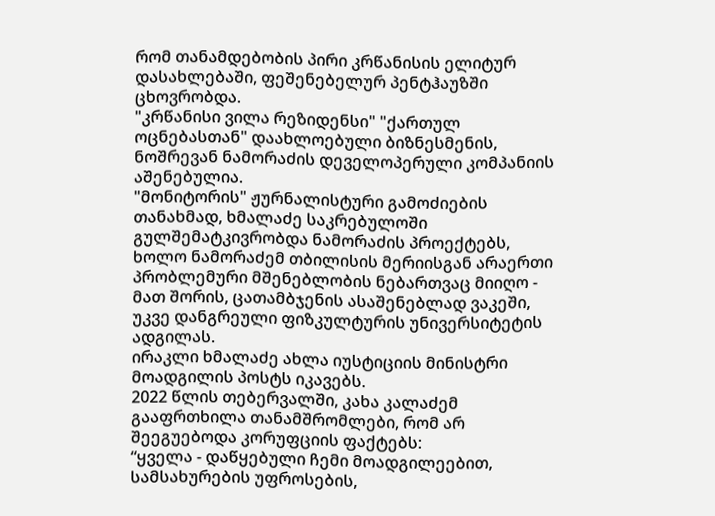რომ თანამდებობის პირი კრწანისის ელიტურ დასახლებაში, ფეშენებელურ პენტჰაუზში ცხოვრობდა.
"კრწანისი ვილა რეზიდენსი" "ქართულ ოცნებასთან" დაახლოებული ბიზნესმენის, ნოშრევან ნამორაძის დეველოპერული კომპანიის აშენებულია.
"მონიტორის" ჟურნალისტური გამოძიების თანახმად, ხმალაძე საკრებულოში გულშემატკივრობდა ნამორაძის პროექტებს, ხოლო ნამორაძემ თბილისის მერიისგან არაერთი პრობლემური მშენებლობის ნებართვაც მიიღო - მათ შორის, ცათამბჯენის ასაშენებლად ვაკეში, უკვე დანგრეული ფიზკულტურის უნივერსიტეტის ადგილას.
ირაკლი ხმალაძე ახლა იუსტიციის მინისტრი მოადგილის პოსტს იკავებს.
2022 წლის თებერვალში, კახა კალაძემ გააფრთხილა თანამშრომლები, რომ არ შეეგუებოდა კორუფციის ფაქტებს:
“ყველა - დაწყებული ჩემი მოადგილეებით, სამსახურების უფროსების,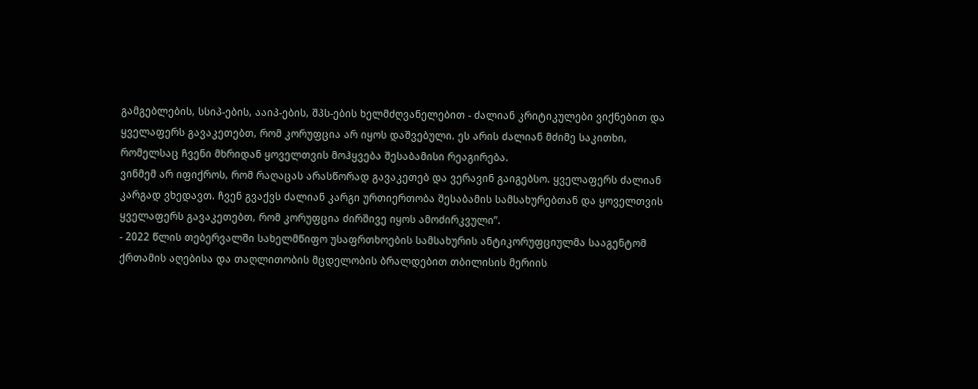გამგებლების, სსიპ-ების, ააიპ-ების, შპს-ების ხელმძღვანელებით - ძალიან კრიტიკულები ვიქნებით და ყველაფერს გავაკეთებთ, რომ კორუფცია არ იყოს დაშვებული. ეს არის ძალიან მძიმე საკითხი, რომელსაც ჩვენი მხრიდან ყოველთვის მოჰყვება შესაბამისი რეაგირება.
ვინმემ არ იფიქროს, რომ რაღაცას არასწორად გავაკეთებ და ვერავინ გაიგებსო. ყველაფერს ძალიან კარგად ვხედავთ. ჩვენ გვაქვს ძალიან კარგი ურთიერთობა შესაბამის სამსახურებთან და ყოველთვის ყველაფერს გავაკეთებთ, რომ კორუფცია ძირშივე იყოს ამოძირკვული”.
- 2022 წლის თებერვალში სახელმწიფო უსაფრთხოების სამსახურის ანტიკორუფციულმა სააგენტომ ქრთამის აღებისა და თაღლითობის მცდელობის ბრალდებით თბილისის მერიის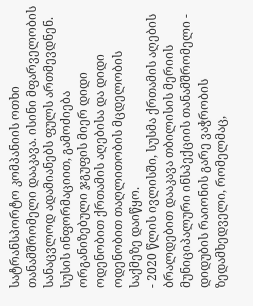სატრანსპორტო კომპანიის ოთხი თანამშრომელი დააკავა. ისინი მფარველობის სანაცვლოდ ადამიანებს ფულს ართმევდნენ. სუსის ინფორმაციით, გამოძიება ორგანიზებული ჯგუფის მიერ დიდი ოდენობით ქრთამის აღებისა და დიდი ოდენობით თაღლითობის მცდელობის საქმეზე დაიწყო.
- 2020 წლის ივლისში, სუსმა ქრთამის აღების ბრალდებით დააკავა თბილისის მერიის მუნიციპალური ინსპექციის თანამშრომელი - დიდუბის რაიონის გარე ვაჭრობის ზედამხედველი, რომელმაც,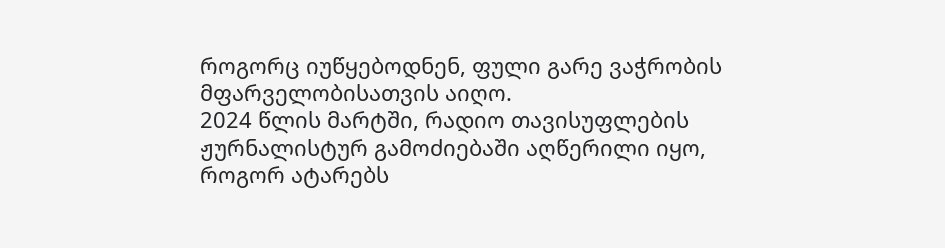როგორც იუწყებოდნენ, ფული გარე ვაჭრობის მფარველობისათვის აიღო.
2024 წლის მარტში, რადიო თავისუფლების ჟურნალისტურ გამოძიებაში აღწერილი იყო, როგორ ატარებს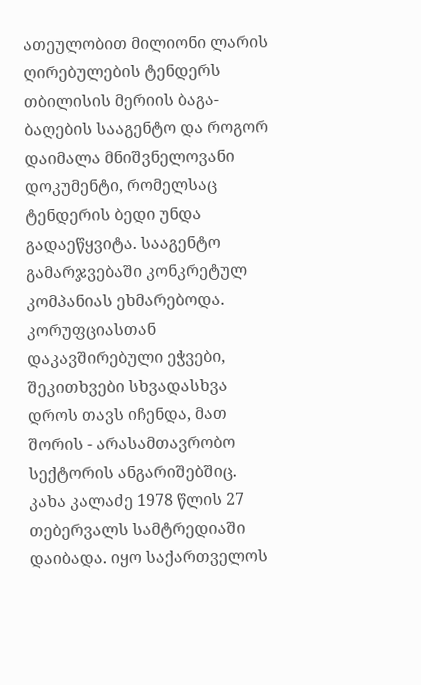ათეულობით მილიონი ლარის ღირებულების ტენდერს თბილისის მერიის ბაგა-ბაღების სააგენტო და როგორ დაიმალა მნიშვნელოვანი დოკუმენტი, რომელსაც ტენდერის ბედი უნდა გადაეწყვიტა. სააგენტო გამარჯვებაში კონკრეტულ კომპანიას ეხმარებოდა.
კორუფციასთან დაკავშირებული ეჭვები, შეკითხვები სხვადასხვა დროს თავს იჩენდა, მათ შორის - არასამთავრობო სექტორის ანგარიშებშიც.
კახა კალაძე 1978 წლის 27 თებერვალს სამტრედიაში დაიბადა. იყო საქართველოს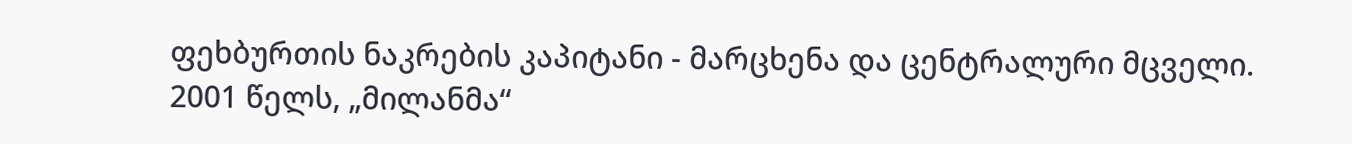ფეხბურთის ნაკრების კაპიტანი - მარცხენა და ცენტრალური მცველი. 2001 წელს, „მილანმა“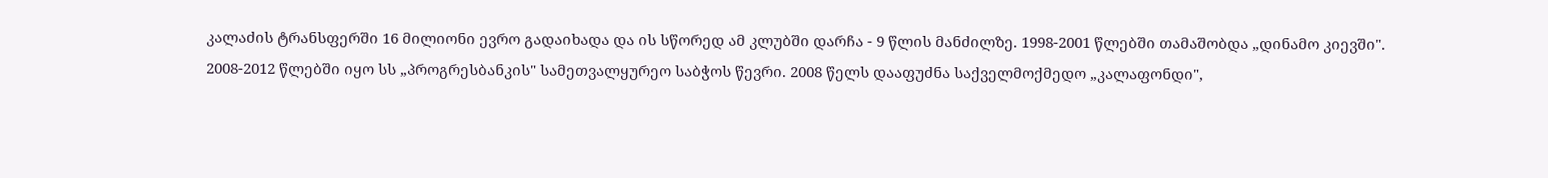კალაძის ტრანსფერში 16 მილიონი ევრო გადაიხადა და ის სწორედ ამ კლუბში დარჩა - 9 წლის მანძილზე. 1998-2001 წლებში თამაშობდა „დინამო კიევში".
2008-2012 წლებში იყო სს „პროგრესბანკის" სამეთვალყურეო საბჭოს წევრი. 2008 წელს დააფუძნა საქველმოქმედო „კალაფონდი",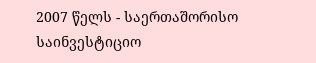2007 წელს - საერთაშორისო საინვესტიციო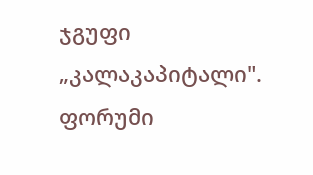ჯგუფი „კალაკაპიტალი".
ფორუმი